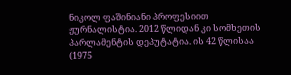ნიკოლ ფაშინიანი პროფესიით ჟურნალისტია. 2012 წლიდან კი სომხეთის პარლამენტის დეპუტატია. ის 42 წლისაა (1975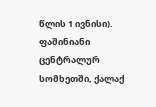წლის 1 ივნისი). ფაშინიანი ცენტრალურ სომხეთში, ქალაქ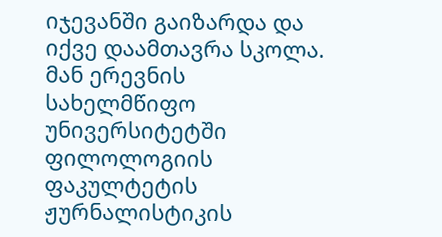იჯევანში გაიზარდა და იქვე დაამთავრა სკოლა. მან ერევნის სახელმწიფო უნივერსიტეტში ფილოლოგიის ფაკულტეტის ჟურნალისტიკის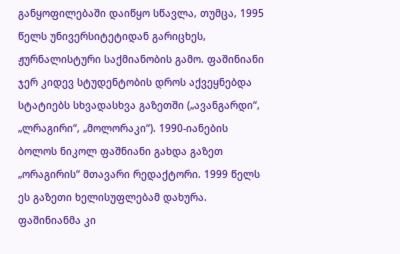განყოფილებაში დაიწყო სწავლა, თუმცა, 1995 წელს უნივერსიტეტიდან გარიცხეს, ჟურნალისტური საქმიანობის გამო. ფაშინიანი ჯერ კიდევ სტუდენტობის დროს აქვეყნებდა სტატიებს სხვადასხვა გაზეთში („ავანგარდი“, „ლრაგირი“, „მოლორაკი“). 1990-იანების ბოლოს ნიკოლ ფაშნიანი გახდა გაზეთ „ორაგირის“ მთავარი რედაქტორი. 1999 წელს ეს გაზეთი ხელისუფლებამ დახურა. ფაშინიანმა კი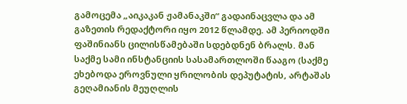გამოცემა „აიკაკან ჟამანაკში“ გადაინაცვლა და ამ გაზეთის რედაქტორი იყო 2012 წლამდე. ამ პერიოდში ფაშინიანს ცილისწამებაში სდებდნენ ბრალს. მან საქმე სამი ინსტანციის სასამართლოში წააგო (საქმე ეხებოდა ეროვნული ყრილობის დეპუტატის, არტაშას გეღამიანის მეუღლის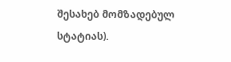შესახებ მომზადებულ სტატიას).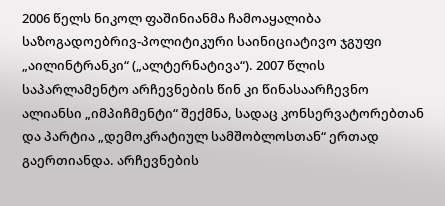2006 წელს ნიკოლ ფაშინიანმა ჩამოაყალიბა საზოგადოებრივ-პოლიტიკური საინიციატივო ჯგუფი „აილინტრანკი“ („ალტერნატივა“). 2007 წლის საპარლამენტო არჩევნების წინ კი წინასაარჩევნო ალიანსი „იმპიჩმენტი“ შექმნა, სადაც კონსერვატორებთან და პარტია „დემოკრატიულ სამშობლოსთან“ ერთად გაერთიანდა. არჩევნების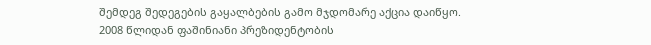შემდეგ შედეგების გაყალბების გამო მჯდომარე აქცია დაიწყო.
2008 წლიდან ფაშინიანი პრეზიდენტობის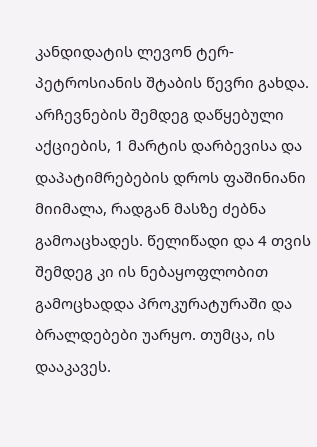კანდიდატის ლევონ ტერ-პეტროსიანის შტაბის წევრი გახდა. არჩევნების შემდეგ დაწყებული აქციების, 1 მარტის დარბევისა და დაპატიმრებების დროს ფაშინიანი მიიმალა, რადგან მასზე ძებნა გამოაცხადეს. წელიწადი და 4 თვის შემდეგ კი ის ნებაყოფლობით გამოცხადდა პროკურატურაში და ბრალდებები უარყო. თუმცა, ის დააკავეს.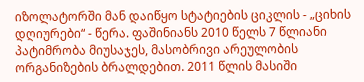იზოლატორში მან დაიწყო სტატიების ციკლის - „ციხის დღიურები“ - წერა. ფაშინიანს 2010 წელს 7 წლიანი პატიმრობა მიუსაჯეს, მასობრივი არეულობის ორგანიზების ბრალდებით. 2011 წლის მასიში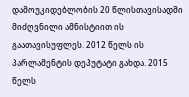დამოუკიდებლობის 20 წლისთავისადმი მიძღვნილი ამნისტიით ის გაათავისუფლეს. 2012 წელს ის პარლამენტის დეპუტატი გახდა. 2015 წელს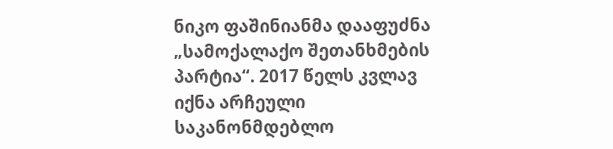ნიკო ფაშინიანმა დააფუძნა „სამოქალაქო შეთანხმების პარტია“. 2017 წელს კვლავ იქნა არჩეული საკანონმდებლო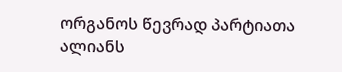ორგანოს წევრად პარტიათა ალიანს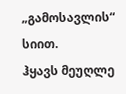„გამოსავლის“ სიით.
ჰყავს მეუღლე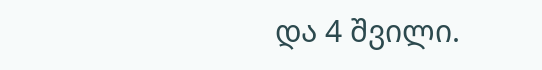და 4 შვილი.